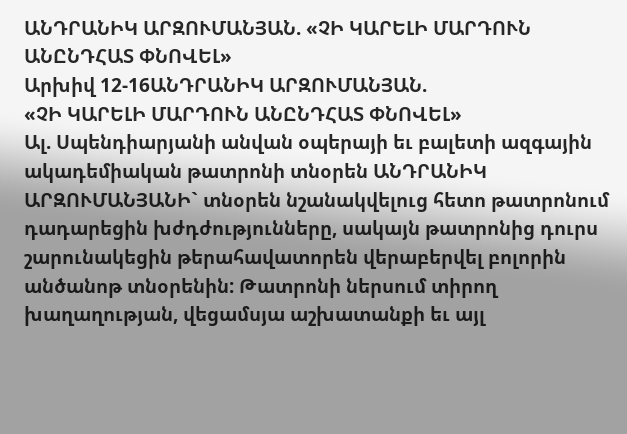ԱՆԴՐԱՆԻԿ ԱՐԶՈՒՄԱՆՅԱՆ. «ՉԻ ԿԱՐԵԼԻ ՄԱՐԴՈՒՆ ԱՆԸՆԴՀԱՏ ՓՆՈՎԵԼ»
Արխիվ 12-16ԱՆԴՐԱՆԻԿ ԱՐԶՈՒՄԱՆՅԱՆ.
«ՉԻ ԿԱՐԵԼԻ ՄԱՐԴՈՒՆ ԱՆԸՆԴՀԱՏ ՓՆՈՎԵԼ»
Ալ. Սպենդիարյանի անվան օպերայի եւ բալետի ազգային ակադեմիական թատրոնի տնօրեն ԱՆԴՐԱՆԻԿ ԱՐԶՈՒՄԱՆՅԱՆԻ` տնօրեն նշանակվելուց հետո թատրոնում դադարեցին խժդժությունները, սակայն թատրոնից դուրս շարունակեցին թերահավատորեն վերաբերվել բոլորին անծանոթ տնօրենին: Թատրոնի ներսում տիրող խաղաղության, վեցամսյա աշխատանքի եւ այլ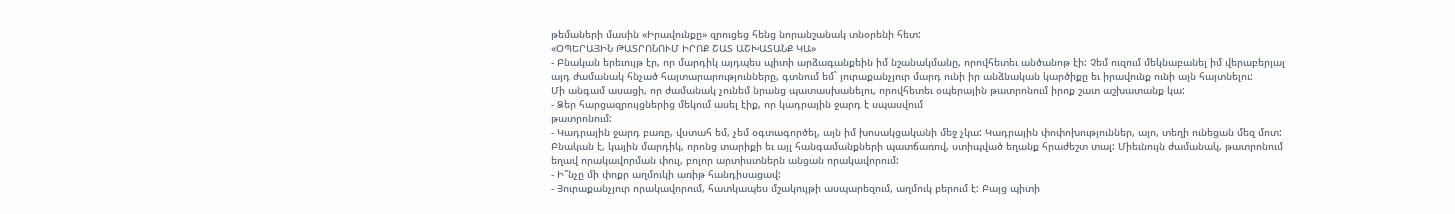թեմաների մասին «Իրավունքը» զրուցեց հենց նորանշանակ տնօրենի հետ:
«ՕՊԵՐԱՅԻՆ ԹԱՏՐՈՆՈՒՄ ԻՐՈՔ ՇԱՏ ԱՇԽԱՏԱՆՔ ԿԱ»
- Բնական երեւույթ էր, որ մարդիկ այդպես պիտի արձագանքեին իմ նշանակմանը, որովհետեւ անծանոթ էի: Չեմ ուզում մեկնաբանել իմ վերաբերյալ այդ ժամանակ հնչած հայտարարությունները, գտնում եմ` յուրաքանչյուր մարդ ունի իր անձնական կարծիքը եւ իրավունք ունի այն հայտնելու:
Մի անգամ ասացի, որ ժամանակ չունեմ նրանց պատասխանելու, որովհետեւ օպերային թատրոնում իրոք շատ աշխատանք կա:
- Ձեր հարցազրույցներից մեկում ասել էիք, որ կադրային ջարդ է սպասվում
թատրոնում:
- Կադրային ջարդ բառը, վստահ եմ, չեմ օգտագործել, այն իմ խոսակցականի մեջ չկա: Կադրային փոփոխություններ, այո, տեղի ունեցան մեզ մոտ: Բնական է, կային մարդիկ, որոնց տարիքի եւ այլ հանգամանքների պատճառով, ստիպված եղանք հրաժեշտ տալ: Միեւնույն ժամանակ, թատրոնում եղավ որակավորման փուլ, բոլոր արտիստներն անցան որակավորում:
- Ի՞նչը մի փոքր աղմուկի առիթ հանդիսացավ:
- Յուրաքանչյուր որակավորում, հատկապես մշակույթի ասպարեզում, աղմուկ բերում է: Բայց պիտի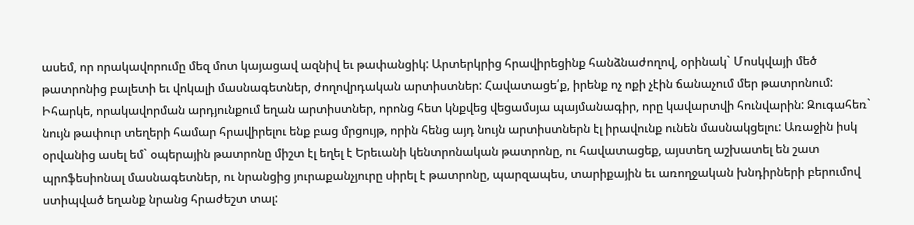ասեմ, որ որակավորումը մեզ մոտ կայացավ ազնիվ եւ թափանցիկ: Արտերկրից հրավիրեցինք հանձնաժողով, օրինակ` Մոսկվայի մեծ թատրոնից բալետի եւ վոկալի մասնագետներ, ժողովրդական արտիստներ: Հավատացե՛ք, իրենք ոչ ոքի չէին ճանաչում մեր թատրոնում: Իհարկե, որակավորման արդյունքում եղան արտիստներ, որոնց հետ կնքվեց վեցամսյա պայմանագիր, որը կավարտվի հունվարին: Զուգահեռ` նույն թափուր տեղերի համար հրավիրելու ենք բաց մրցույթ, որին հենց այդ նույն արտիստներն էլ իրավունք ունեն մասնակցելու: Առաջին իսկ օրվանից ասել եմ` օպերային թատրոնը միշտ էլ եղել է Երեւանի կենտրոնական թատրոնը, ու հավատացեք, այստեղ աշխատել են շատ պրոֆեսիոնալ մասնագետներ, ու նրանցից յուրաքանչյուրը սիրել է թատրոնը, պարզապես, տարիքային եւ առողջական խնդիրների բերումով ստիպված եղանք նրանց հրաժեշտ տալ: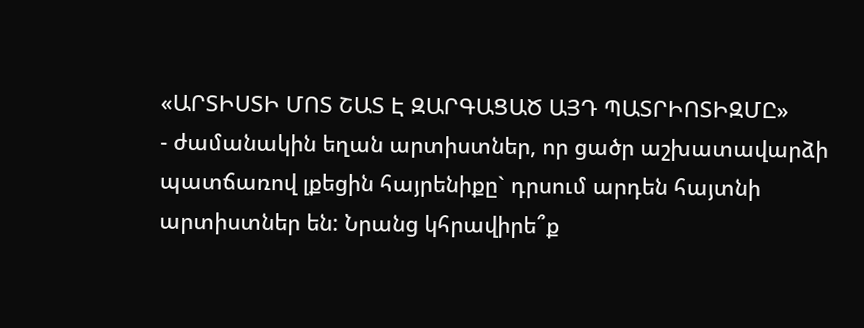«ԱՐՏԻՍՏԻ ՄՈՏ ՇԱՏ Է ԶԱՐԳԱՑԱԾ ԱՅԴ ՊԱՏՐԻՈՏԻԶՄԸ»
- ժամանակին եղան արտիստներ, որ ցածր աշխատավարձի պատճառով լքեցին հայրենիքը` դրսում արդեն հայտնի արտիստներ են: Նրանց կհրավիրե՞ք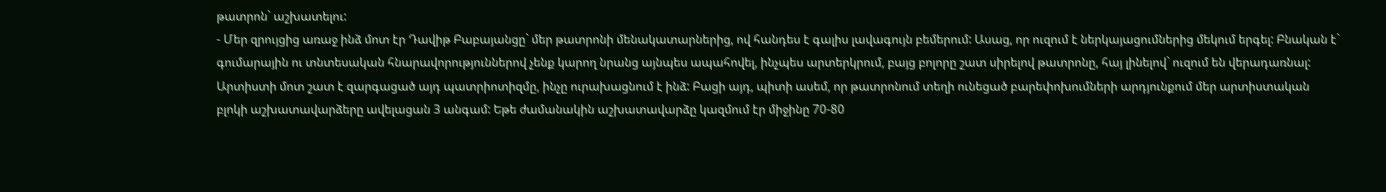թատրոն` աշխատելու:
- Մեր զրույցից առաջ ինձ մոտ էր Դավիթ Բաբայանցը` մեր թատրոնի մենակատարներից, ով հանդես է գալիս լավագույն բեմերում: Ասաց, որ ուզում է ներկայացումներից մեկում երգել: Բնական է` գումարային ու տնտեսական հնարավորություններով չենք կարող նրանց այնպես ապահովել, ինչպես արտերկրում, բայց բոլորը շատ սիրելով թատրոնը, հայ լինելով` ուզում են վերադառնալ: Արտիստի մոտ շատ է զարգացած այդ պատրիոտիզմը, ինչը ուրախացնում է ինձ: Բացի այդ, պիտի ասեմ, որ թատրոնում տեղի ունեցած բարեփոխումների արդյունքում մեր արտիստական բլոկի աշխատավարձերը ավելացան 3 անգամ: Եթե ժամանակին աշխատավարձը կազմում էր միջինը 70-80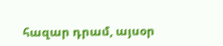հազար դրամ, այսօր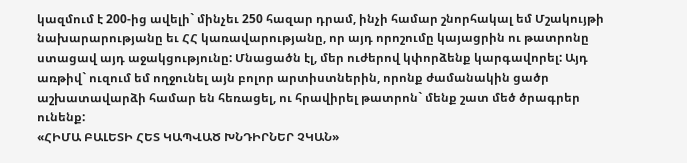կազմում է 200-ից ավելի` մինչեւ 250 հազար դրամ, ինչի համար շնորհակալ եմ Մշակույթի նախարարությանը եւ ՀՀ կառավարությանը, որ այդ որոշումը կայացրին ու թատրոնը ստացավ այդ աջակցությունը: Մնացածն էլ, մեր ուժերով կփորձենք կարգավորել: Այդ առթիվ` ուզում եմ ողջունել այն բոլոր արտիստներին, որոնք ժամանակին ցածր աշխատավարձի համար են հեռացել, ու հրավիրել թատրոն` մենք շատ մեծ ծրագրեր ունենք:
«ՀԻՄԱ ԲԱԼԵՏԻ ՀԵՏ ԿԱՊՎԱԾ ԽՆԴԻՐՆԵՐ ՉԿԱՆ»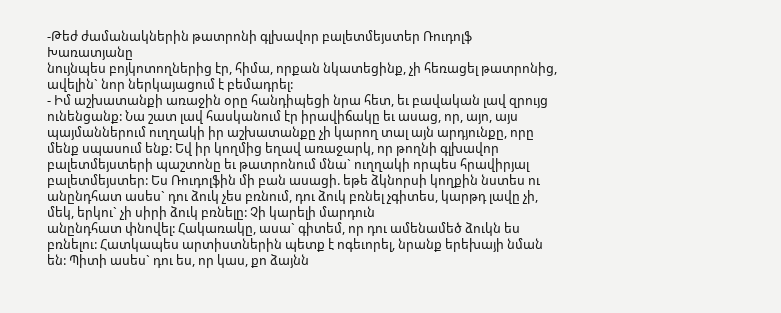-Թեժ ժամանակներին թատրոնի գլխավոր բալետմեյստեր Ռուդոլֆ Խառատյանը
նույնպես բոյկոտողներից էր, հիմա, որքան նկատեցինք, չի հեռացել թատրոնից, ավելին` նոր ներկայացում է բեմադրել:
- Իմ աշխատանքի առաջին օրը հանդիպեցի նրա հետ, եւ բավական լավ զրույց ունենցանք: Նա շատ լավ հասկանում էր իրավիճակը եւ ասաց, որ, այո, այս պայմաններում ուղղակի իր աշխատանքը չի կարող տալ այն արդյունքը, որը մենք սպասում ենք: Եվ իր կողմից եղավ առաջարկ, որ թողնի գլխավոր բալետմեյստերի պաշտոնը եւ թատրոնում մնա` ուղղակի որպես հրավիրյալ բալետմեյստեր: Ես Ռուդոլֆին մի բան ասացի. եթե ձկնորսի կողքին նստես ու անընդհատ ասես` դու ձուկ չես բռնում, դու ձուկ բռնել չգիտես, կարթդ լավը չի, մեկ, երկու` չի սիրի ձուկ բռնելը: Չի կարելի մարդուն
անընդհատ փնովել: Հակառակը, ասա` գիտեմ, որ դու ամենամեծ ձուկն ես բռնելու: Հատկապես արտիստներին պետք է ոգեւորել, նրանք երեխայի նման են: Պիտի ասես` դու ես, որ կաս, քո ձայնն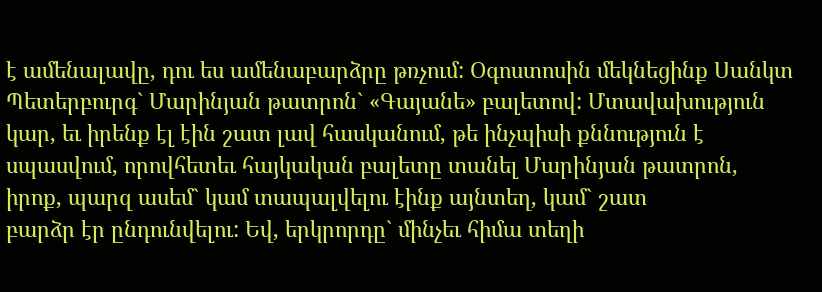է ամենալավը, դու ես ամենաբարձրը թռչում: Օգոստոսին մեկնեցինք Սանկտ Պետերբուրգ` Մարինյան թատրոն` «Գայանե» բալետով: Մտավախություն կար, եւ իրենք էլ էին շատ լավ հասկանում, թե ինչպիսի քննություն է սպասվում, որովհետեւ հայկական բալետը տանել Մարինյան թատրոն, իրոք, պարզ ասեմ` կամ տապալվելու էինք այնտեղ, կամ` շատ
բարձր էր ընդունվելու: Եվ, երկրորդը` մինչեւ հիմա տեղի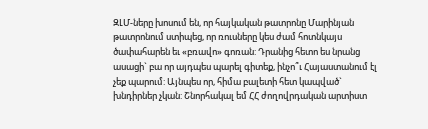ԶԼՄ-ները խոսում են, որ հայկական թատրոնը Մարինյան թատրոնում ստիպեց, որ ռուսները կես ժամ հոտնկայս ծափահարեն եւ «բռավո» գոռան: Դրանից հետո ես նրանց ասացի` բա որ այդպես պարել գիտեք, ինչո՞ւ Հայաստանում էլ չեք պարում: Այնպես որ, հիմա բալետի հետ կապված` խնդիրներ չկան: Շնորհակալ եմ ՀՀ ժողովրդական արտիստ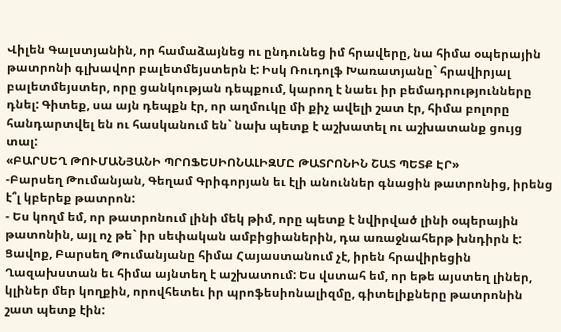Վիլեն Գալստյանին, որ համաձայնեց ու ընդունեց իմ հրավերը, նա հիմա օպերային թատրոնի գլխավոր բալետմեյստերն է: Իսկ Ռուդոլֆ Խառատյանը` հրավիրյալ բալետմեյստեր, որը ցանկության դեպքում, կարող է նաեւ իր բեմադրությունները դնել: Գիտեք, սա այն դեպքն էր, որ աղմուկը մի քիչ ավելի շատ էր, հիմա բոլորը հանդարտվել են ու հասկանում են` նախ պետք է աշխատել ու աշխատանք ցույց տալ:
«ԲԱՐՍԵՂ ԹՈՒՄԱՆՅԱՆԻ ՊՐՈՖԵՍԻՈՆԱԼԻԶՄԸ ԹԱՏՐՈՆԻՆ ՇԱՏ ՊԵՏՔ ԷՐ»
-Բարսեղ Թումանյան, Գեղամ Գրիգորյան եւ էլի անուններ գնացին թատրոնից, իրենց է՞լ կբերեք թատրոն:
- Ես կողմ եմ, որ թատրոնում լինի մեկ թիմ, որը պետք է նվիրված լինի օպերային թատոնին, այլ ոչ թե` իր սեփական ամբիցիաներին, դա առաջնահերթ խնդիրն է: Ցավոք, Բարսեղ Թումանյանը հիմա Հայաստանում չէ, իրեն հրավիրեցին Ղազախստան եւ հիմա այնտեղ է աշխատում: Ես վստահ եմ, որ եթե այստեղ լիներ, կլիներ մեր կողքին, որովհետեւ իր պրոֆեսիոնալիզմը, գիտելիքները թատրոնին շատ պետք էին: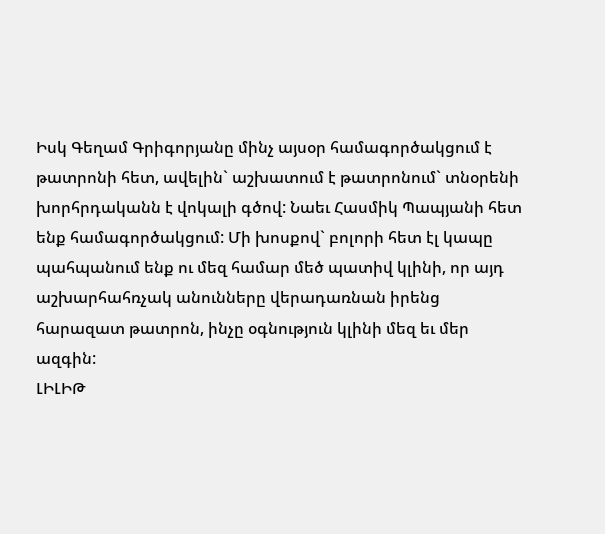Իսկ Գեղամ Գրիգորյանը մինչ այսօր համագործակցում է թատրոնի հետ, ավելին` աշխատում է թատրոնում` տնօրենի խորհրդականն է վոկալի գծով: Նաեւ Հասմիկ Պապյանի հետ ենք համագործակցում: Մի խոսքով` բոլորի հետ էլ կապը պահպանում ենք ու մեզ համար մեծ պատիվ կլինի, որ այդ աշխարհահռչակ անունները վերադառնան իրենց հարազատ թատրոն, ինչը օգնություն կլինի մեզ եւ մեր ազգին:
ԼԻԼԻԹ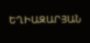ԵՂԻԱԶԱՐՅԱՆ